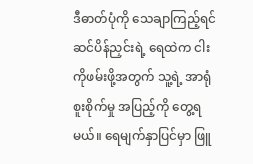ဒီဓာတ်ပုံကို သေချာကြည့်ရင် ဆင်ပိန်ညှင်းရဲ့ ရေထဲက ငါးကိုဖမ်းဖို့အတွက် သူ့ရဲ့ အာရုံစူးစိုက်မှု အပြည့်ကို တွေ့ရမယ်။ ရေမျက်နှာပြင်မှာ ဖြူ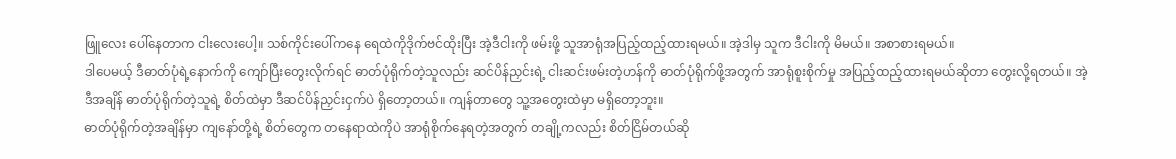ဖြူလေး ပေါ်နေတာက ငါးလေးပေါ့။ သစ်ကိုင်းပေါ်ကနေ ရေထဲကိုဒိုက်ဗင်ထိုးပြီး အဲ့ဒီငါးကို ဖမ်းဖို့ သူအာရုံအပြည့်ထည့်ထားရမယ်။ အဲ့ဒါမှ သူက ဒီငါးကို မိမယ်။ အစာစားရမယ်။
ဒါပေမယ့် ဒီဓာတ်ပုံရဲ့နောက်ကို ကျော်ပြီးတွေးလိုက်ရင် ဓာတ်ပုံရိုက်တဲ့သူလည်း ဆင်ပိန်ညှင်းရဲ့ ငါးဆင်းဖမ်းတဲ့ဟန်ကို ဓာတ်ပုံရိုက်ဖို့အတွက် အာရုံစူးစိုက်မှု အပြည့်ထည့်ထားရမယ်ဆိုတာ တွေးလို့ရတယ်။ အဲ့ဒီအချိန် ဓာတ်ပုံရိုက်တဲ့သူရဲ့ စိတ်ထဲမှာ ဒီဆင်ပိန်ညှင်းငှက်ပဲ ရှိတော့တယ်။ ကျန်တာတွေ သူ့အတွေးထဲမှာ မရှိတော့ဘူး။
ဓာတ်ပုံရိုက်တဲ့အချိန်မှာ ကျနော်တို့ရဲ့ စိတ်တွေက တနေရာထဲကိုပဲ အာရုံစိုက်နေရတဲ့အတွက် တချို့ကလည်း စိတ်ငြိမ်တယ်ဆို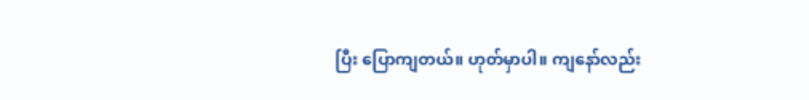ပြီး ပြောကျတယ်။ ဟုတ်မှာပါ။ ကျနော်လည်း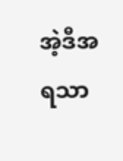အဲ့ဒီအရသာ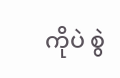ကိုပဲ စွဲ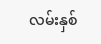လမ်းနှစ်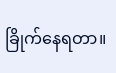ခြိုက်နေရတာ။